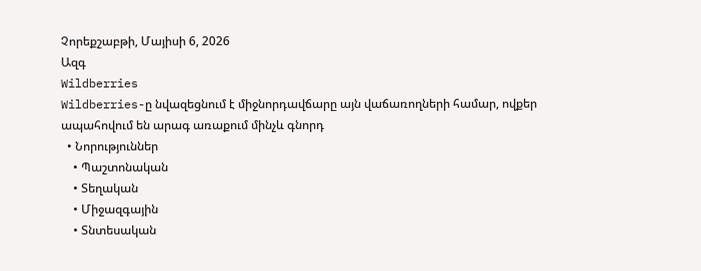Չորեքշաբթի, Մայիսի 6, 2026
Ազգ
Wildberries
Wildberries-ը նվազեցնում է միջնորդավճարը այն վաճառողների համար, ովքեր ապահովում են արագ առաքում մինչև գնորդ
  • Նորություններ
    • Պաշտոնական
    • Տեղական
    • Միջազգային
    • Տնտեսական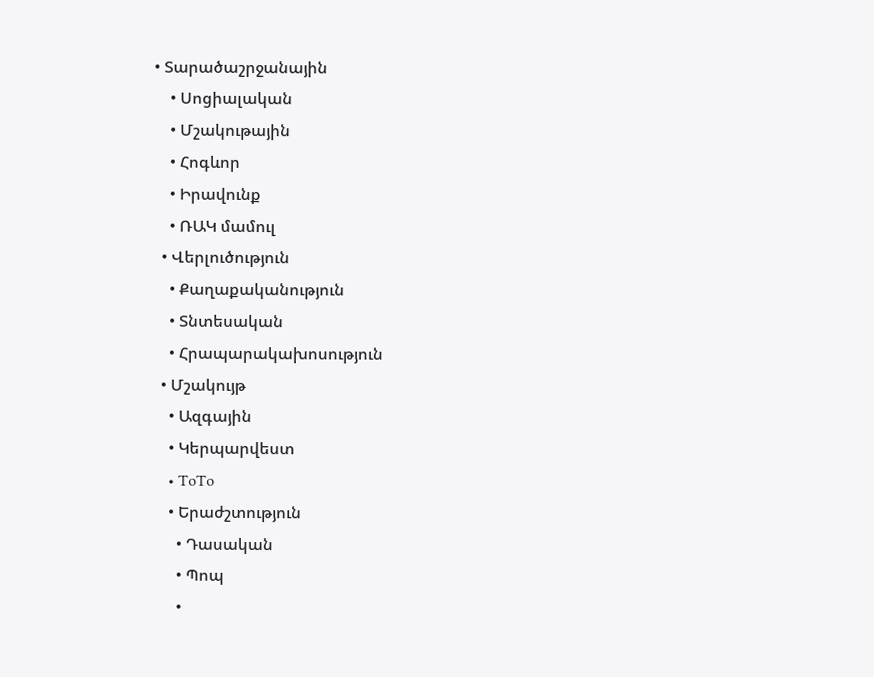• Տարածաշրջանային
    • Սոցիալական
    • Մշակութային
    • Հոգևոր
    • Իրավունք
    • ՌԱԿ մամուլ
  • Վերլուծություն
    • Քաղաքականություն
    • Տնտեսական
    • Հրապարակախոսություն
  • Մշակույթ
    • Ազգային
    • Կերպարվեստ
    • ToTo
    • Երաժշտություն
      • Դասական
      • Պոպ
      •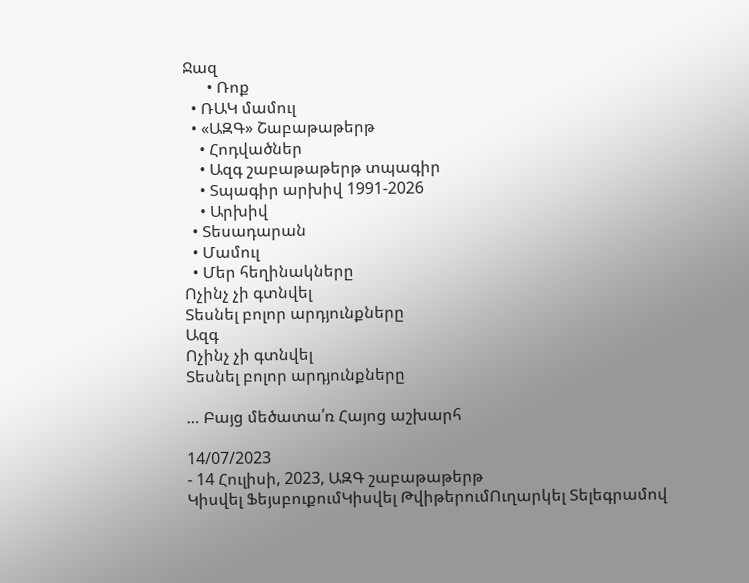Ջազ
      • Ռոք
  • ՌԱԿ մամուլ
  • «ԱԶԳ» Շաբաթաթերթ
    • Հոդվածներ
    • Ազգ շաբաթաթերթ տպագիր
    • Տպագիր արխիվ 1991-2026
    • Արխիվ
  • Տեսադարան
  • Մամուլ
  • Մեր հեղինակները
Ոչինչ չի գտնվել
Տեսնել բոլոր արդյունքները
Ազգ
Ոչինչ չի գտնվել
Տեսնել բոլոր արդյունքները

… Բայց մեծատա՛ռ Հայոց աշխարհ

14/07/2023
- 14 Հուլիսի, 2023, ԱԶԳ շաբաթաթերթ
Կիսվել ՖեյսբուքումԿիսվել ԹվիթերումՈւղարկել Տելեգրամով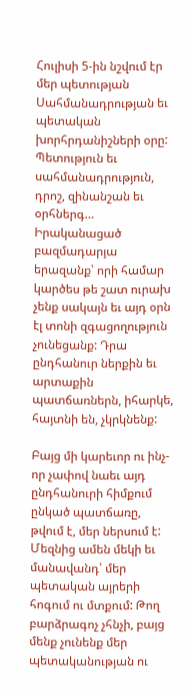Հուլիսի 5-ին նշվում էր մեր պետության Սահմանադրության եւ պետական խորհրդանիշների օրը: Պետություն եւ սահմանադրություն, դրոշ, զինանշան եւ օրհներգ…  Իրականացած բազմադարյա երազանք՝ որի համար կարծես թե շատ ուրախ չենք սակայն եւ այդ օրն էլ տոնի զգացողություն չունեցանք: Դրա ընդհանուր ներքին եւ արտաքին պատճառներն, իհարկե, հայտնի են, չկրկնենք:

Բայց մի կարեւոր ու ինչ-որ չափով նաեւ այդ ընդհանուրի հիմքում ընկած պատճառը, թվում է, մեր ներսում է: Մեզնից ամեն մեկի եւ մանավանդ՝ մեր պետական այրերի հոգում ու մտքում: Թող բարձրագոչ չհնչի, բայց մենք չունենք մեր պետականության ու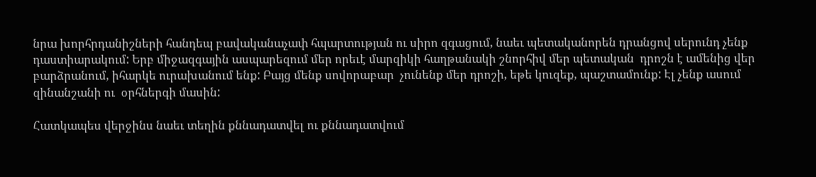նրա խորհրդանիշների հանդեպ բավականաչափ հպարտության ու սիրո զգացում, նաեւ պետականորեն դրանցով սերունդ չենք դաստիարակում: Երբ միջազգային ասպարեզում մեր որեւէ մարզիկի հաղթանակի շնորհիվ մեր պետական  դրոշն է ամենից վեր բարձրանում, իհարկե ուրախանում ենք: Բայց մենք սովորաբար  չունենք մեր դրոշի, եթե կուզեք, պաշտամունք: Էլ չենք ասում զինանշանի ու  օրհներգի մասին:

Հատկապես վերջինս նաեւ տեղին քննադատվել ու քննադատվում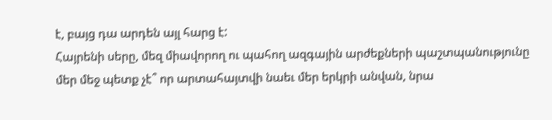է, բայց դա արդեն այլ հարց է:
Հայրենի սերը, մեզ միավորող ու պահող ազգային արժեքների պաշտպանությունը մեր մեջ պետք չէ՞ որ արտահայտվի նաեւ մեր երկրի անվան, նրա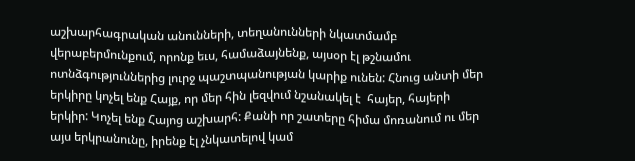աշխարհագրական անունների, տեղանունների նկատմամբ վերաբերմունքում, որոնք եւս, համաձայնենք, այսօր էլ թշնամու ոտնձգություններից լուրջ պաշտպանության կարիք ունեն: Հնուց անտի մեր երկիրը կոչել ենք Հայք, որ մեր հին լեզվում նշանակել է  հայեր, հայերի երկիր: Կոչել ենք Հայոց աշխարհ: Քանի որ շատերը հիմա մոռանում ու մեր այս երկրանունը, իրենք էլ չնկատելով կամ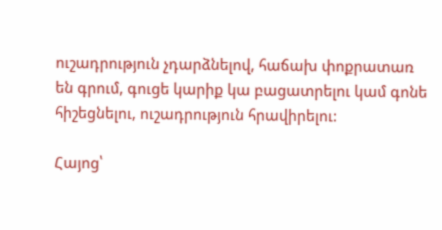ուշադրություն չդարձնելով, հաճախ փոքրատառ են գրում, գուցե կարիք կա բացատրելու կամ գոնե հիշեցնելու, ուշադրություն հրավիրելու:

Հայոց՝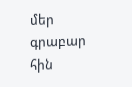մեր գրաբար հին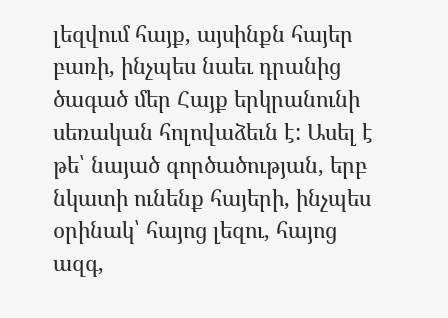լեզվում հայք, այսինքն հայեր բառի, ինչպես նաեւ դրանից ծագած մեր Հայք երկրանունի սեռական հոլովաձեւն է: Ասել է թե՝ նայած գործածության, երբ նկատի ունենք հայերի, ինչպես օրինակ՝ հայոց լեզու, հայոց ազգ,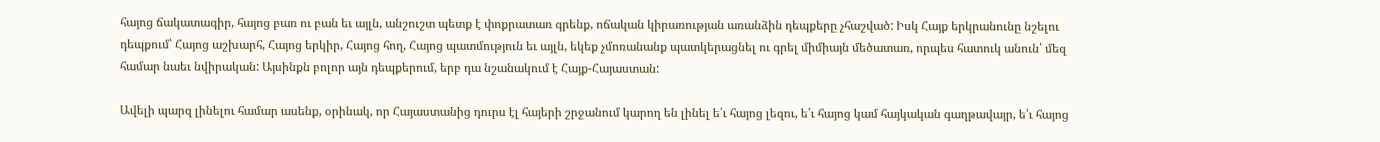հայոց ճակատագիր, հայոց բառ ու բան եւ այլն, անշուշտ պետք է փոքրատառ գրենք, ոճական կիրառության առանձին դեպքերը չհաշված: Իսկ Հայք երկրանունը նշելու  դեպքում՝ Հայոց աշխարհ, Հայոց երկիր, Հայոց հող, Հայոց պատմություն եւ այլն, եկեք չմոռանանք պատկերացնել ու գրել միմիայն մեծատառ, որպես հատուկ անուն՝ մեզ համար նաեւ նվիրական: Այսինքն բոլոր այն դեպքերում, երբ դա նշանակում է Հայք-Հայաստան:

Ավելի պարզ լինելու համար ասենք, օրինակ, որ Հայաստանից դուրս էլ հայերի շրջանում կարող են լինել ե՛ւ հայոց լեզու, ե՛ւ հայոց կամ հայկական գաղթավայր, ե՛ւ հայոց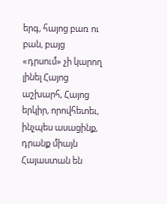երգ, հայոց բառ ու բան, բայց «դրսում» չի կարող լինել Հայոց աշխարհ, Հայոց երկիր, որովհետեւ, ինչպես ասացինք, դրանք միայն Հայաստան են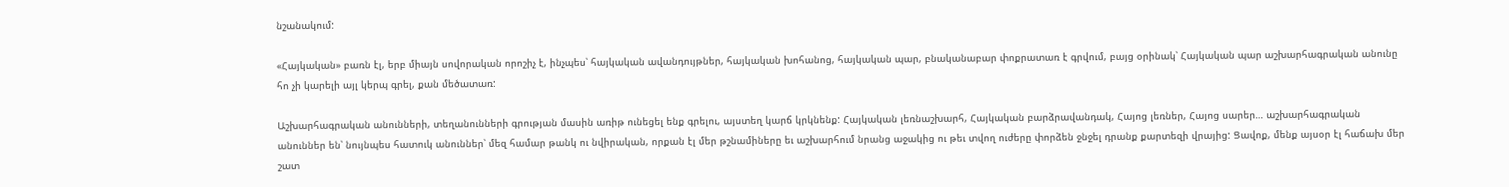նշանակում:

«Հայկական» բառն էլ, երբ միայն սովորական որոշիչ է, ինչպես՝ հայկական ավանդույթներ, հայկական խոհանոց, հայկական պար, բնականաբար փոքրատառ է գրվում, բայց օրինակ՝ Հայկական պար աշխարհագրական անունը հո չի կարելի այլ կերպ գրել, քան մեծատառ:

Աշխարհագրական անունների, տեղանունների գրության մասին առիթ ունեցել ենք գրելու, այստեղ կարճ կրկնենք: Հայկական լեռնաշխարհ, Հայկական բարձրավանդակ, Հայոց լեռներ, Հայոց սարեր… աշխարհագրական անուններ են՝ նույնպես հատուկ անուններ՝ մեզ համար թանկ ու նվիրական, որքան էլ մեր թշնամիները եւ աշխարհում նրանց աջակից ու թեւ տվող ուժերը փորձեն ջնջել դրանք քարտեզի վրայից: Ցավոք, մենք այսօր էլ հաճախ մեր շատ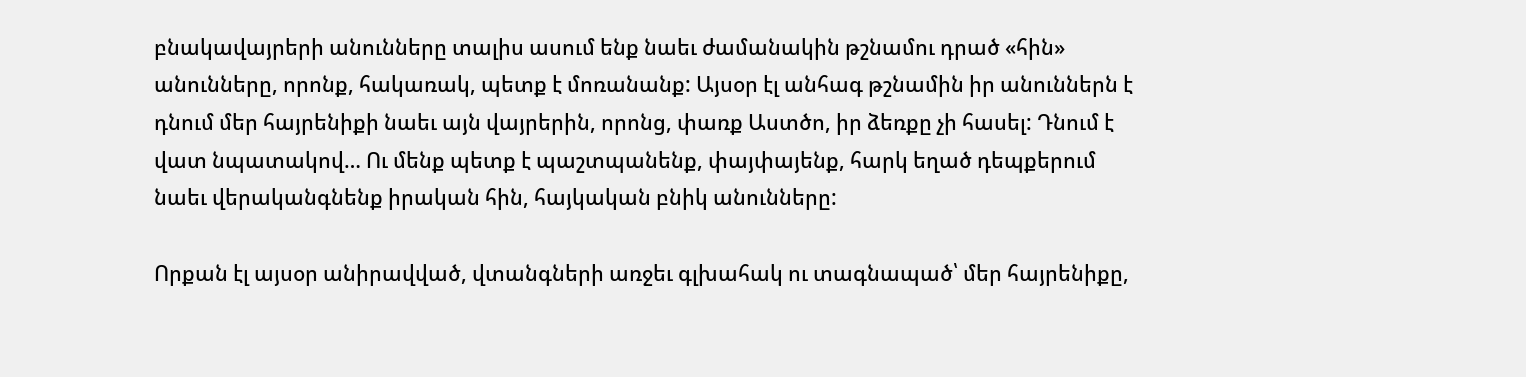բնակավայրերի անունները տալիս ասում ենք նաեւ ժամանակին թշնամու դրած «հին» անունները, որոնք, հակառակ, պետք է մոռանանք: Այսօր էլ անհագ թշնամին իր անուններն է դնում մեր հայրենիքի նաեւ այն վայրերին, որոնց, փառք Աստծո, իր ձեռքը չի հասել: Դնում է վատ նպատակով… Ու մենք պետք է պաշտպանենք, փայփայենք, հարկ եղած դեպքերում նաեւ վերականգնենք իրական հին, հայկական բնիկ անունները:

Որքան էլ այսօր անիրավված, վտանգների առջեւ գլխահակ ու տագնապած՝ մեր հայրենիքը,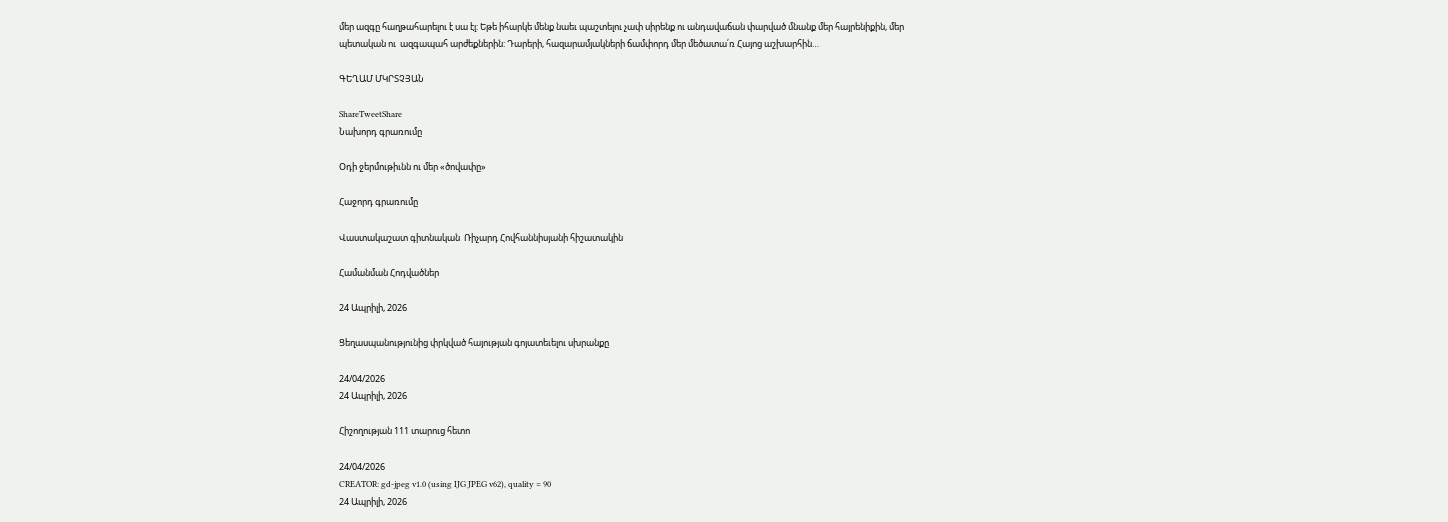մեր ազգը հաղթահարելու է սա էլ: Եթե իհարկե մենք նաեւ պաշտելու չափ սիրենք ու անդավաճան փարված մնանք մեր հայրենիքին, մեր պետական ու  ազգապահ արժեքներին: Դարերի, հազարամյակների ճամփորդ մեր մեծատա՛ռ Հայոց աշխարհին…

ԳԵՂԱՄ ՄԿՐՏՉՅԱՆ

ShareTweetShare
Նախորդ գրառումը

Օդի ջերմութիւնն ու մեր «ծովափը»

Հաջորդ գրառումը

Վաստակաշատ գիտնական  Ռիչարդ Հովհաննիսյանի հիշատակին

Համանման Հոդվածներ

24 Ապրիլի, 2026

Ցեղասպանությունից փրկված հայության գոյատեւելու սխրանքը

24/04/2026
24 Ապրիլի, 2026

Հիշողության 111 տարուց հետո

24/04/2026
CREATOR: gd-jpeg v1.0 (using IJG JPEG v62), quality = 90
24 Ապրիլի, 2026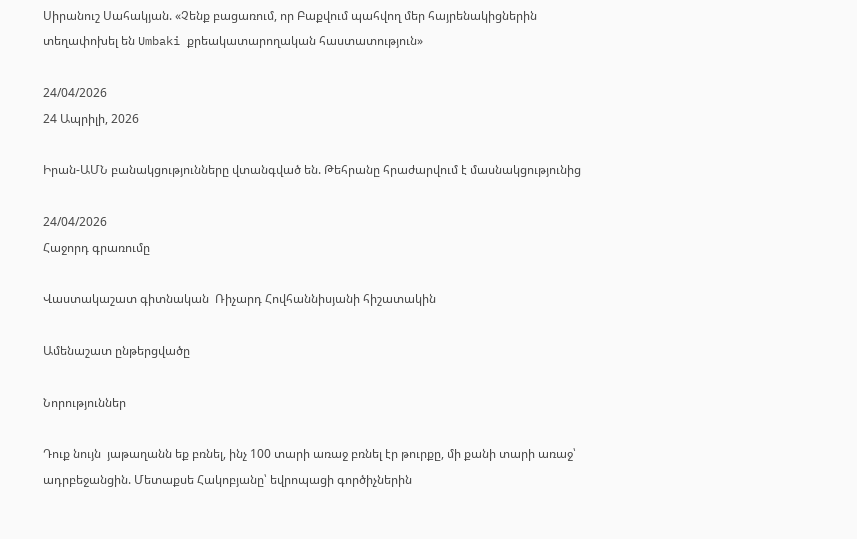Սիրանուշ Սահակյան. «Չենք բացառում, որ Բաքվում պահվող մեր հայրենակիցներին տեղափոխել են Umbaki քրեակատարողական հաստատություն»

24/04/2026
24 Ապրիլի, 2026

Իրան-ԱՄՆ բանակցությունները վտանգված են. Թեհրանը հրաժարվում է մասնակցությունից

24/04/2026
Հաջորդ գրառումը

Վաստակաշատ գիտնական  Ռիչարդ Հովհաննիսյանի հիշատակին

Ամենաշատ ընթերցվածը

Նորություններ

Դուք նույն  յաթաղանն եք բռնել, ինչ 100 տարի առաջ բռնել էր թուրքը, մի քանի տարի առաջ՝ ադրբեջանցին. Մետաքսե Հակոբյանը՝ եվրոպացի գործիչներին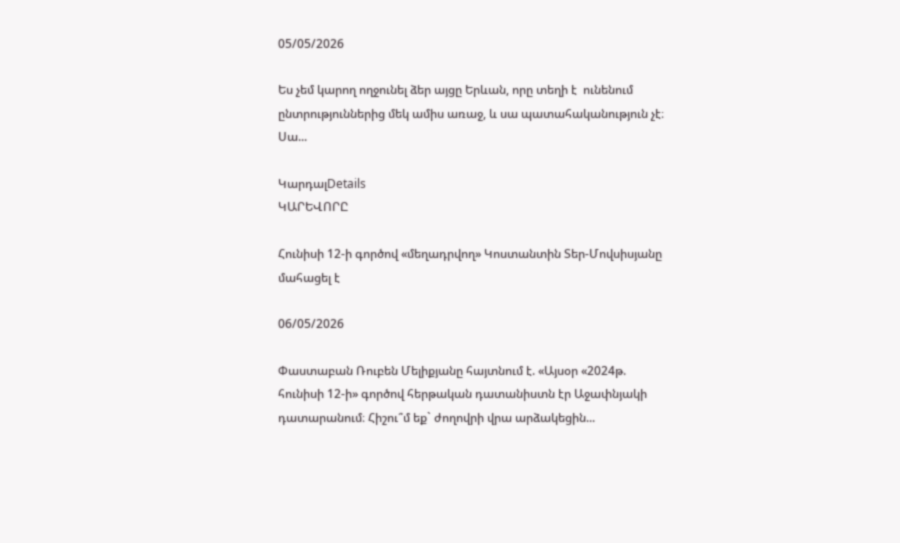05/05/2026

Ես չեմ կարող ողջունել ձեր այցը Երևան, որը տեղի է  ունենում ընտրություններից մեկ ամիս առաջ, և սա պատահականություն չէ։ Սա...

ԿարդալDetails
ԿԱՐԵՎՈՐԸ

Հունիսի 12-ի գործով «մեղադրվող» Կոստանտին Տեր-Մովսիսյանը մահացել է

06/05/2026

Փաստաբան Ռուբեն Մելիքյանը հայտնում է. «Այսօր «2024թ. հունիսի 12-ի» գործով հերթական դատանիստն էր Աջափնյակի դատարանում։ Հիշու՞մ եք` ժողովրի վրա արձակեցին...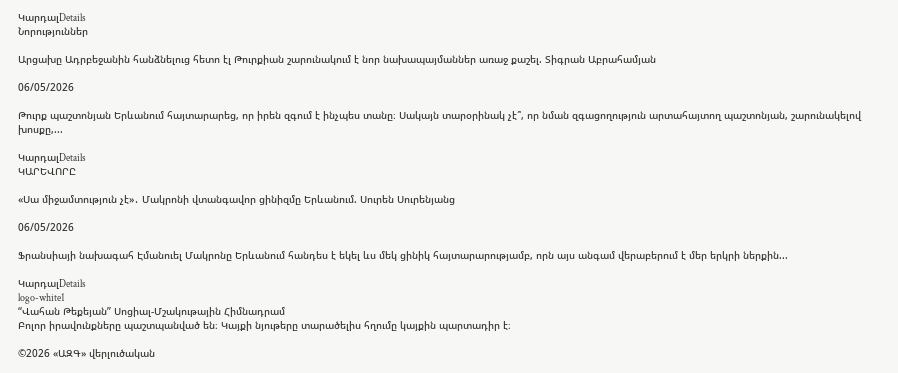ԿարդալDetails
Նորություններ

Արցախը Ադրբեջանին հանձնելուց հետո էլ Թուրքիան շարունակում է նոր նախապայմաններ առաջ քաշել. Տիգրան Աբրահամյան

06/05/2026

Թուրք պաշտոնյան Երևանում հայտարարեց, որ իրեն զգում է ինչպես տանը։ Սակայն տարօրինակ չէ՞, որ նման զգացողություն արտահայտող պաշտոնյան, շարունակելով խոսքը,...

ԿարդալDetails
ԿԱՐԵՎՈՐԸ

«Սա միջամտություն չէ»․ Մակրոնի վտանգավոր ցինիզմը Երևանում. Սուրեն Սուրենյանց

06/05/2026

Ֆրանսիայի նախագահ Էմանուել Մակրոնը Երևանում հանդես է եկել ևս մեկ ցինիկ հայտարարությամբ, որն այս անգամ վերաբերում է մեր երկրի ներքին...

ԿարդալDetails
logo-white1
“Վահան Թեքեյան” Սոցիալ-Մշակութային Հիմնադրամ
Բոլոր իրավունքները պաշտպանված են։ Կայքի նյութերը տարածելիս հղումը կայքին պարտադիր է։

©2026 «ԱԶԳ» վերլուծական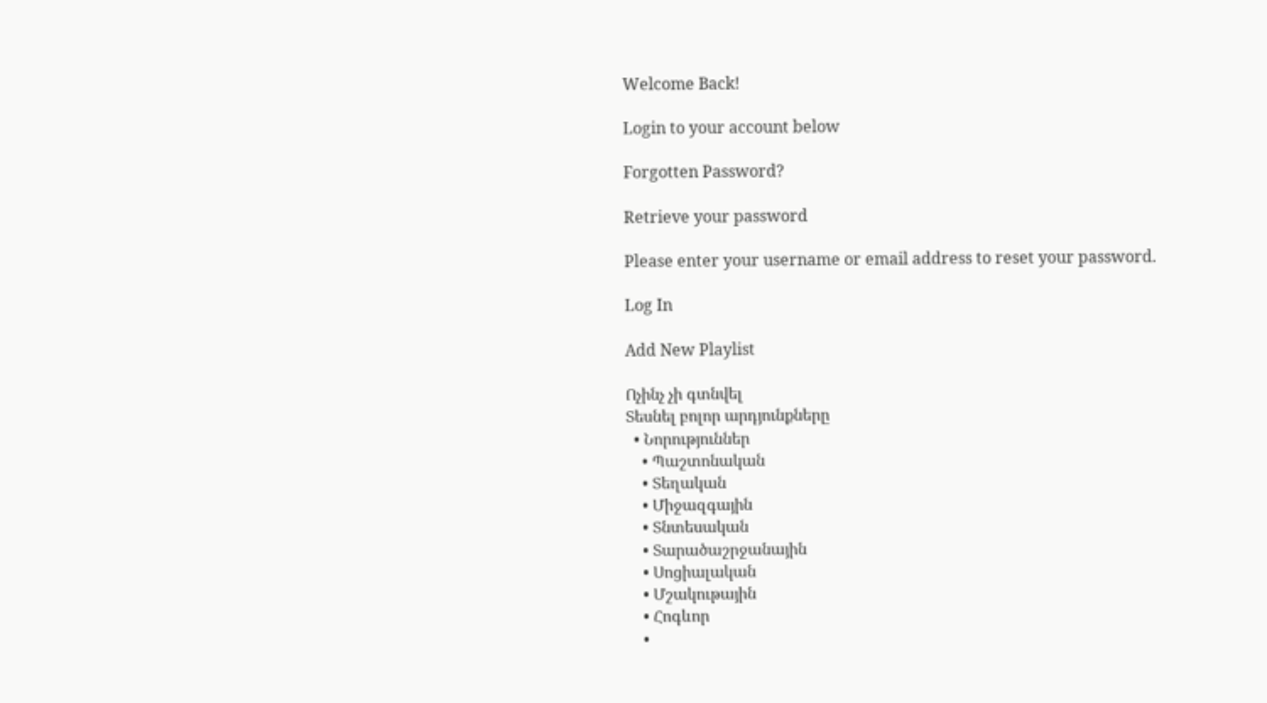Welcome Back!

Login to your account below

Forgotten Password?

Retrieve your password

Please enter your username or email address to reset your password.

Log In

Add New Playlist

Ոչինչ չի գտնվել
Տեսնել բոլոր արդյունքները
  • Նորություններ
    • Պաշտոնական
    • Տեղական
    • Միջազգային
    • Տնտեսական
    • Տարածաշրջանային
    • Սոցիալական
    • Մշակութային
    • Հոգևոր
    •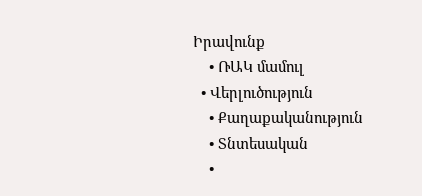Իրավունք
    • ՌԱԿ մամուլ
  • Վերլուծություն
    • Քաղաքականություն
    • Տնտեսական
    •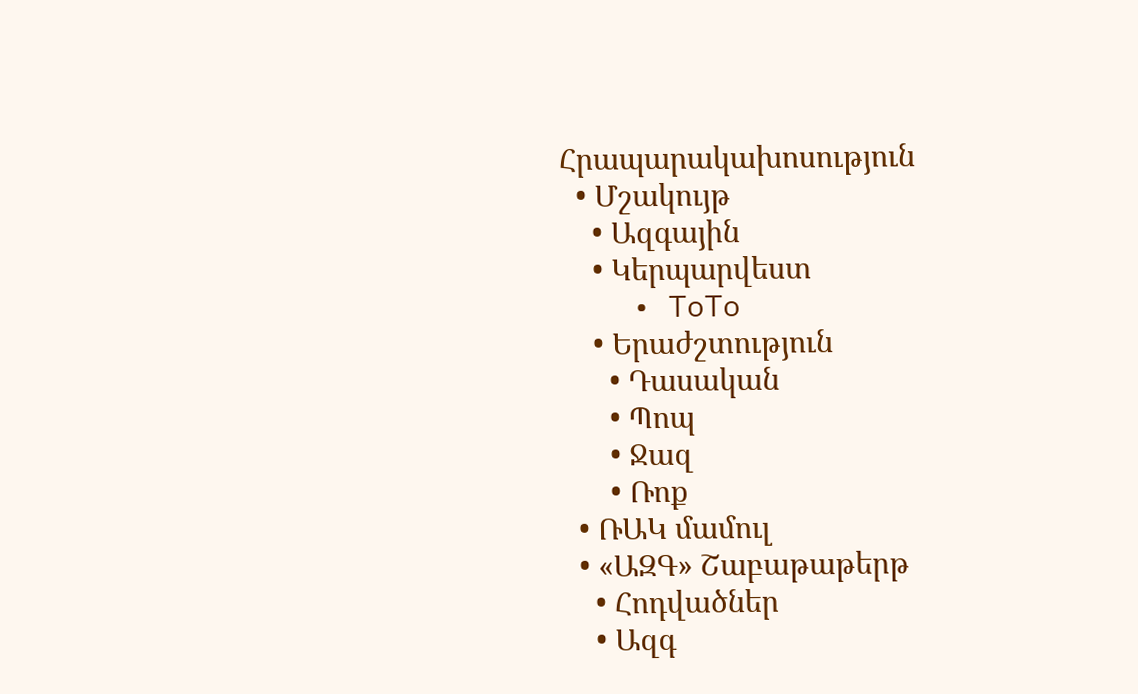Հրապարակախոսություն
  • Մշակույթ
    • Ազգային
    • Կերպարվեստ
    • ToTo
    • Երաժշտություն
      • Դասական
      • Պոպ
      • Ջազ
      • Ռոք
  • ՌԱԿ մամուլ
  • «ԱԶԳ» Շաբաթաթերթ
    • Հոդվածներ
    • Ազգ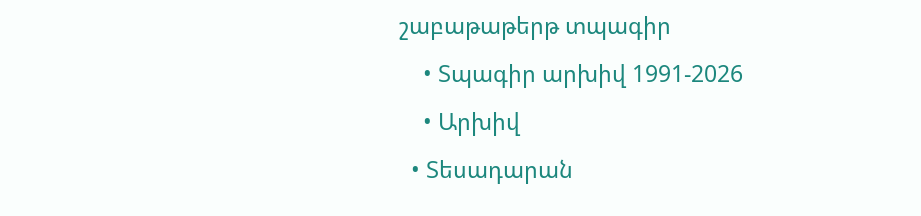շաբաթաթերթ տպագիր
    • Տպագիր արխիվ 1991-2026
    • Արխիվ
  • Տեսադարան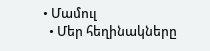• Մամուլ
  • Մեր հեղինակները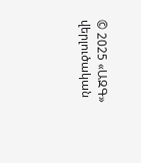© 2025 «ԱԶԳ» վերլուծական